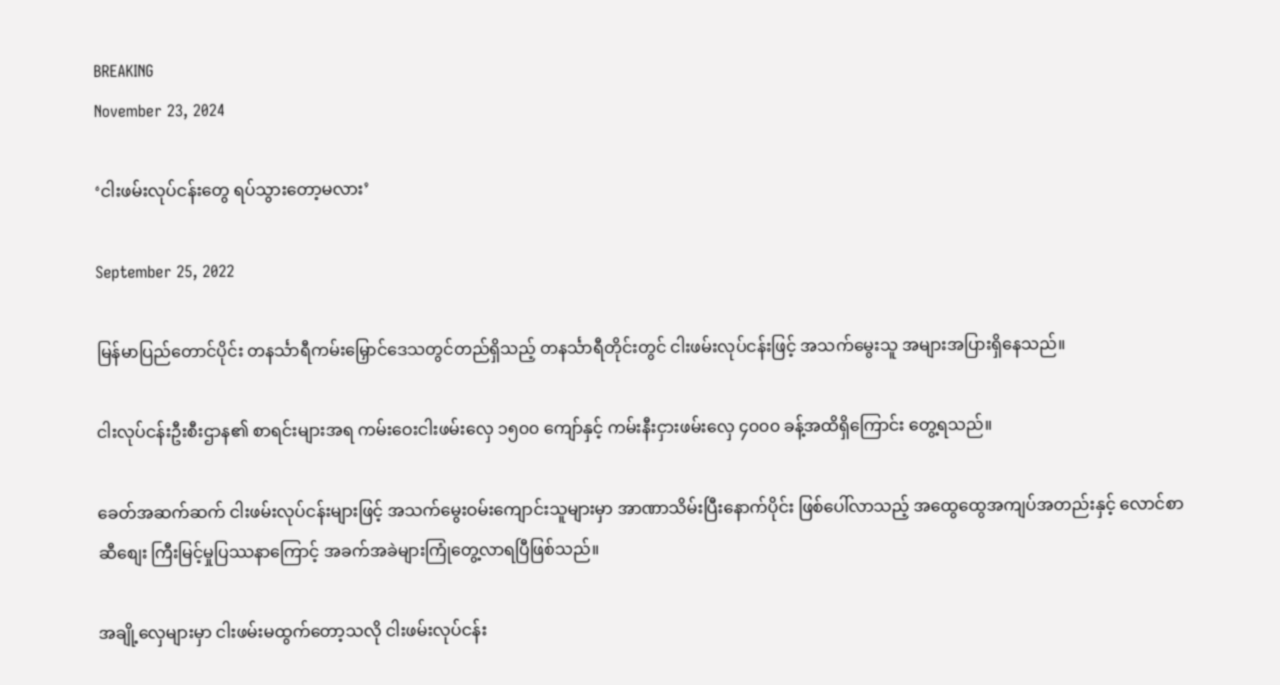BREAKING
November 23, 2024

‘ငါးဖမ်းလုပ်ငန်းတွေ ရပ်သွားတော့မလား’

September 25, 2022

မြန်မာပြည်တောင်ပိုင်း တနင်္သာရီကမ်းမြှောင်ဒေသတွင်တည်ရှိသည့် တနင်္သာရီတိုင်းတွင် ငါးဖမ်းလုပ်ငန်းဖြင့် အသက်မွေးသူ အများအပြားရှိနေသည်။

ငါးလုပ်ငန်းဦးစီးဌာန၏ စာရင်းများအရ ကမ်းဝေးငါးဖမ်းလှေ ၁၅၀၀ ကျော်နှင့် ကမ်းနီးငှားဖမ်းလှေ ၄၀၀၀ ‌ခန့်အထိရှိကြောင်း တွေ့ရသည်။

ခေတ်အဆက်ဆက် ငါးဖမ်းလုပ်ငန်းများဖြင့် အသက်မွေးဝမ်းကျောင်းသူများမှာ အာဏာသိမ်းပြီးနောက်ပိုင်း ဖြစ်ပေါ်လာသည့် အထွေထွေအကျပ်အတည်းနှင့် လောင်စာဆီစျေး ကြီးမြင့်မှုပြဿနာကြောင့် အခက်အခဲများကြုံတွေ့လာရပြီဖြစ်သည်။

အချို့လှေများမှာ ငါးဖမ်းမထွက်တော့သလို ငါးဖမ်းလုပ်ငန်း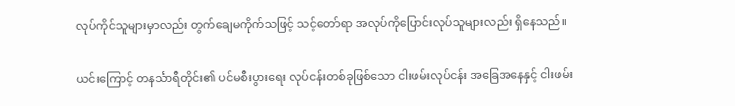လုပ်ကိုင်သူများမှာလည်း တွက်ချေမကိုက်သဖြင့် သင့်တော်ရာ အလုပ်ကိုပြောင်းလုပ်သူများလည်း ရှိနေသည်။

ယင်းကြောင့် တနင်္သာရီတိုင်း၏ ပင်မစီးပွားရေး လုပ်ငန်းတစ်ခုဖြစ်သော ငါးဖမ်းလုပ်ငန်း အခြေအနေနှင့် ငါးဖမ်း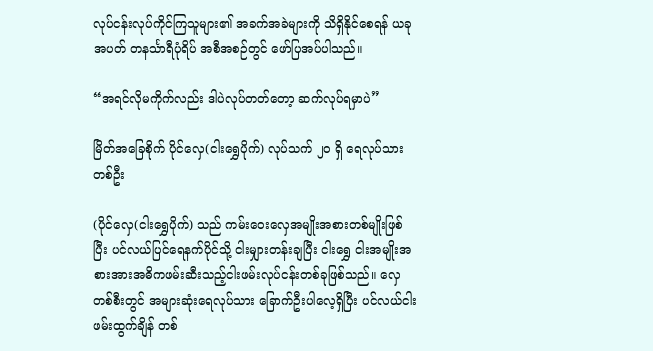လုပ်ငန်းလုပ်ကိုင်ကြသူများ၏ အခက်အခဲများကို သိရှိနိုင်စေရန် ယခုအပတ် တနင်္သာရီပုံရိပ် အစီအစဉ်တွင် ဖော်ပြအပ်ပါသည်။

“အရင်လိုမကိုက်လည်း ဒါပဲလုပ်တတ်တော့ ဆက်လုပ်ရမှာပဲ”

မြိတ်အခြေစိုက် ပိုင်လှေ(ငါးရွှေပိုက်) လုပ်သက် ၂၀ ရှိ ရေလုပ်သားတစ်ဦး

(ပိုင်လှေ(ငါးရွှေပိုက်) သည် ကမ်းဝေးလှေအမျိုးအစားတစ်မျိုးဖြစ်ပြီး ပင်လယ်ပြင်ရေနက်ပိုင်သို့ ငါးမျှားတန်းချပြီး ငါးရွှေ ငါးအမျိုးအစားအားအဓိကဖမ်းဆီးသည့်ငါးဖမ်းလုပ်ငန်းတစ်ခုဖြစ်သည်။ လှေတစ်စီးတွင် အများဆုံးရေလုပ်သား ခြောက်ဦးပါလေ့ရှိပြီး ပင်လယ်ငါးဖမ်းထွက်ချိန် တစ်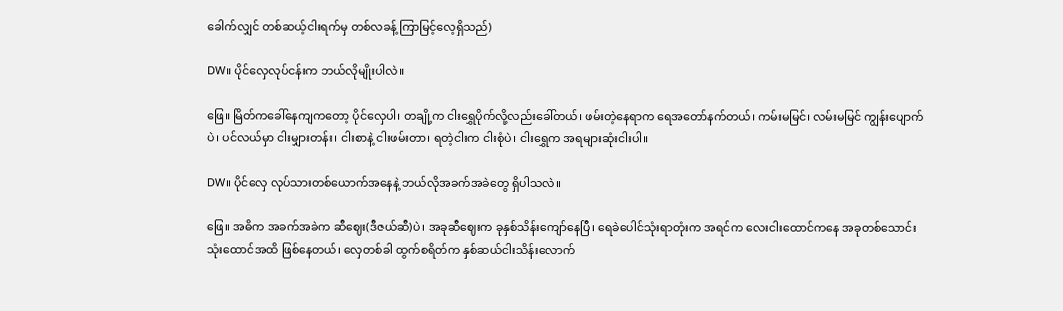ခေါက်လျှင် တစ်ဆယ့်ငါးရက်မှ တစ်လခန့် ကြာမြင့်လေ့ရှိသည်)

DW။ ပိုင်လှေလုပ်ငန်းက ဘယ်လိုမျိုးပါလဲ။

ဖြေ။ မြိတ်ကခေါ်နေကျကတော့ ပိုင်လှေပါ၊ တချို့က ငါးရွှေပိုက်လို့လည်းခေါ်တယ်၊ ဖမ်းတဲ့နေရာက ရေအတော်နက်တယ်၊ ကမ်းမမြင်၊ လမ်းမမြင် ကျွန်းပျောက်ပဲ၊ ပင်လယ်မှာ ငါးမျှားတန်း၊ ငါးစာနဲ့ ငါးဖမ်းတာ၊ ရတဲ့ငါးက ငါးစုံပဲ၊ ငါး‌ရွှေက အရများဆုံးငါးပါ။

DW။ ပိုင်လှေ လုပ်သားတစ်‌ယောက်အနေနဲ့ ဘယ်လိုအခက်အခဲတွေ ရှိပါသလဲ။

ဖြေ။ အဓိက အခက်အခဲက ဆီဈေး(ဒီဇယ်ဆီ)ပဲ၊ အခုဆီဈေးက ခုနှစ်သိန်းကျော်နေပြီ၊ ရေခဲပေါင်သုံးရာတုံးက အရင်က လေးငါးထောင်ကနေ အခုတစ်သောင်းသုံးထောင်အထိ ဖြစ်နေတယ်၊ လှေတစ်ခါ ထွက်စရိတ်က နှစ်ဆယ်ငါးသိန်းလောက်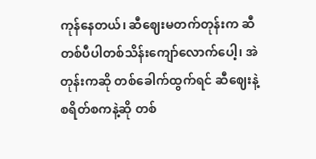ကုန်နေတယ်၊ ဆီဈေးမတက်တုန်းက ဆီတစ်ပီပါတစ်သိန်းကျော်လောက်ပေါ့၊ အဲတုန်းကဆို တစ်ခေါက်ထွက်ရင် ဆီဈေးနဲ့စရိတ်စကနဲ့ဆို တစ်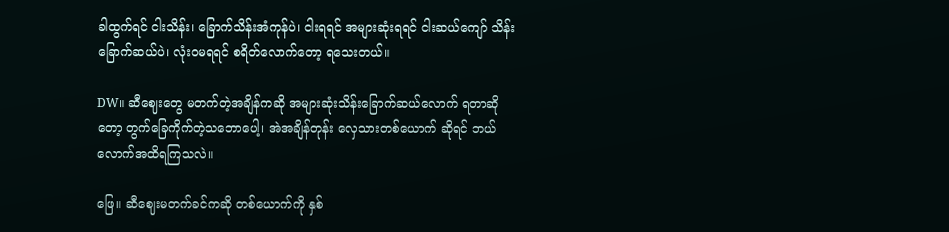ခါထွက်ရင် ငါးသိန်း၊ ‌ခြောက်သိန်းအံကုန်ပဲ၊ ငါးရရင် အများဆုံးရရင် ငါးဆယ်ကျော် သိန်းခြောက်ဆယ်ပဲ၊ လုံးဝမရရင် စရိတ်လောက်တော့ ရသေးတယ်။

DW။ ဆီဈေးတွေ မတက်တဲ့အချိန်ကဆို အများဆုံးသိန်းခြောက်ဆယ်လောက် ရတာဆိုတော့ တွက်ခြေကိုက်တဲ့သဘောပေါ့၊ အဲအချိန်တုန်း လှေသားတစ်ယောက် ဆိုရင် ဘယ်လောက်အထိရကြသလဲ။

ဖြေ။ ဆီဈေးမတက်ခင်ကဆို တစ်ယောက်ကို နှစ်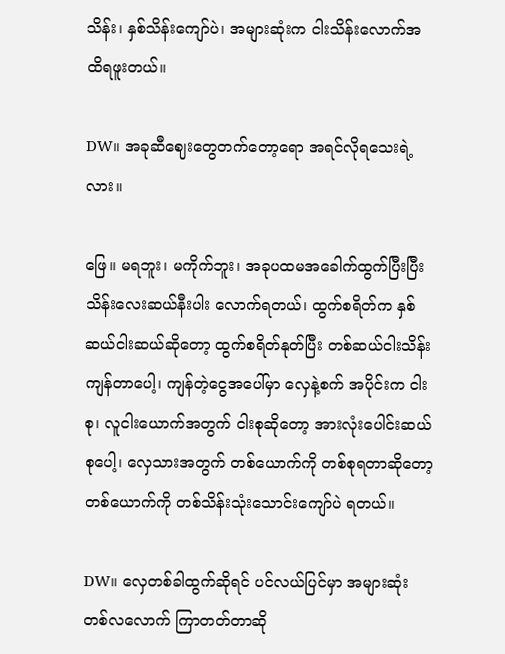သိန်း၊ နှစ်သိန်းကျော်ပဲ၊ အများဆုံးက ငါးသိန်းလောက်အထိရဖူးတယ်။

DW။ အခုဆီဈေးတွေတက်တော့ရော အရင်လိုရသေးရဲ့လား။

ဖြေ။ မရဘူး၊ မကိုက်ဘူး၊ အခုပထမအခေါက်ထွက်ပြီးပြီး သိန်းလေးဆယ်နီးပါး လောက်ရတယ်၊ ထွက်စရိတ်က နှစ်ဆယ်ငါးဆယ်ဆိုတော့ ထွက်စရိတ်နုတ်ပြီး တစ်ဆယ်ငါးသိန်းကျန်တာပေါ့၊ ကျန်တဲ့ငွေအပေါ်မှာ လှေနဲ့စက် အပိုင်းက ငါးစု၊ လူငါးယောက်အတွက် ငါးစုဆိုတော့ အားလုံးပေါင်းဆယ်စုပေါ့၊ လှေသားအတွက် တစ်ယောက်ကို တစ်စုရတာဆိုတော့ တစ်ယောက်ကို တစ်သိန်းသုံးသောင်း‌ကျော်ပဲ ရတယ်။

DW။ လှေတစ်ခါထွက်ဆိုရင် ပင်လယ်ပြင်မှာ အများဆုံးတစ်လလောက် ကြာတတ်တာဆို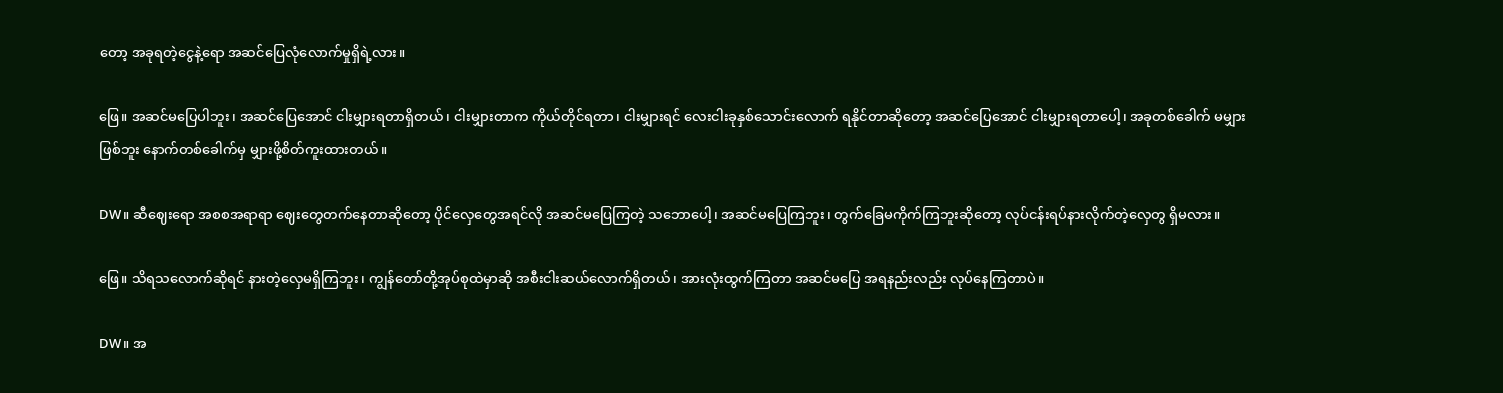တော့ အခုရတဲ့ငွေနဲ့ရော အဆင်ပြေလုံလောက်မှုရှိရဲ့လား။

ဖြေ။ အဆင်မပြေပါဘူး၊ အဆင်ပြေအောင် ငါးမျှားရတာရှိတယ်၊ ငါးမျှားတာက ကိုယ်တိုင်ရတာ၊ ငါးမျှားရင် လေးငါးခုနှစ်သောင်းလောက် ရနိုင်တာဆိုတော့ အဆင်ပြေအောင် ငါးမျှားရတာပေါ့၊ အခုတစ်ခေါက် မမျှားဖြစ်ဘူး နောက်တစ်ခေါက်မှ မျှားဖို့စိတ်ကူးထားတယ်။

DW။ ဆီဈေးရော အစစအရာရာ ဈေးတွေတက်နေတာဆိုတော့ ပိုင်လှေတွေအရင်လို အဆင်မပြေကြတဲ့ သဘောပေါ့၊ အဆင်မပြေကြဘူး၊ တွက်ခြေမကိုက်ကြဘူးဆိုတော့ လုပ်ငန်းရပ်နားလိုက်တဲ့လှေတွ ရှိမလား။

ဖြေ။ သိရသလောက်ဆိုရင် နားတဲ့လှေမရှိကြဘူး၊ ကျွန်တော်တို့အုပ်စုထဲမှာဆို အစီးငါးဆယ်လောက်ရှိတယ်၊ အားလုံးထွက်ကြတာ အဆင်မပြေ အရနည်းလည်း လုပ်နေကြတာပဲ။

DW။ အ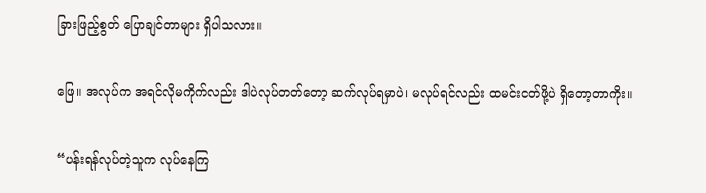ခြားဖြည့်စွတ် ပြောချင်တာများ ရှိပါသလား။

ဖြေ။ အလုပ်က အရင်လိုမကိုက်လည်း ဒါပဲလုပ်တတ်တော့ ဆက်လုပ်ရမှာပဲ၊ မလုပ်ရင်လည်း ထမင်းငတ်ဖို့ပဲ ရှိတော့တာကိုး။

“ပန်းရန်လုပ်တဲ့သူက လုပ်နေကြ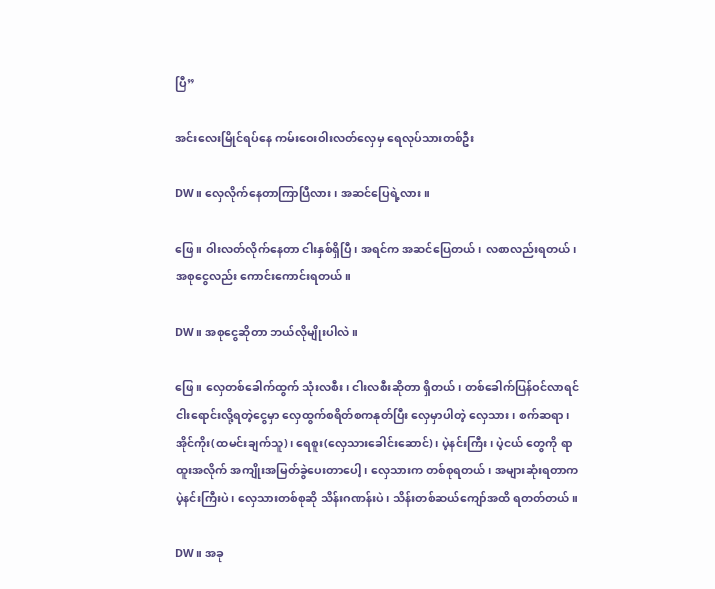ပြီ”

အင်းလေးမြိုင်ရပ်နေ ကမ်းဝေးဝါးလတ်လှေမှ ‌ရေလုပ်သားတစ်ဦး

DW။ လှေလိုက်နေတာကြာပြီလား၊ အဆင်ပြေရဲ့လား။

ဖြေ။ ဝါးလတ်လိုက်နေတာ ငါးနှစ်ရှိပြီ၊ အရင်က အဆင်ပြေတယ်၊ လစာလည်းရတယ်၊ အစုငွေလည်း ကောင်းကောင်းရတယ်။

DW။ အစုငွေဆိုတာ ဘယ်လိုမျိုးပါလဲ။

ဖြေ။ လှေတစ်ခေါက်ထွက် သုံးလစီး၊ ငါးလစီးဆိုတာ ရှိတယ်၊ တစ်ခေါက်ပြန်ဝင်လာရင် ငါးရောင်းလို့ရတဲ့ငွေမှာ လှေထွက်စရိတ်စကနုတ်ပြီး လှေမှာပါတဲ့ လှေသား၊ စက်ဆရာ၊ အိုင်ကိုး(ထမင်းချက်သူ)၊ ရေစူး(လှေသားခေါင်းဆောင်)၊ ပဲ့နင်းကြီး၊ ပဲ့ငယ် တွေကို ရာထူးအလိုက် အကျိုးအမြတ်ခွဲပေးတာပေါ့၊ လှေသားက တစ်စုရတယ်၊ အများဆုံးရတာက ပဲ့နင်းကြီးပဲ၊ လှေသားတစ်စုဆို သိန်းဂဏန်းပဲ၊ သိန်းတစ်ဆယ်ကျော်အထိ ရတတ်တယ်။

DW။ အခု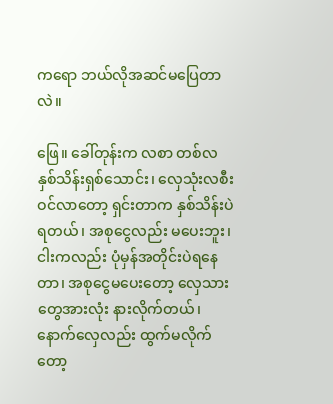ကရော ဘယ်လိုအဆင်မပြေတာလဲ။

ဖြေ။ ခေါ်တုန်းက လစာ တစ်လ နှစ်သိန်းရှစ်သောင်း၊ လှေသုံးလစီးဝင်လာတော့ ရှင်းတာက နှစ်သိန်းပဲရတယ်၊ အစုငွေလည်း မပေးဘူး၊ ငါးကလည်း ပုံမှန်အတိုင်းပဲရနေတာ၊ အစုငွေမပေးတော့ လှေသားတွေအားလုံး နားလိုက်တယ်၊ နောက်လှေလည်း ထွက်မလိုက်တော့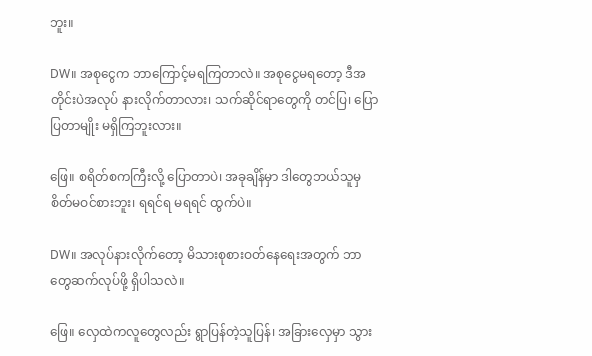ဘူး။

DW။ အစုငွေက ဘာကြောင့်မရကြတာလဲ။ အစုငွေမရတော့ ဒီအတိုင်းပဲအလုပ် နားလိုက်တာလား၊ သက်ဆိုင်ရာတွေကို တင်ပြ၊ ပြောပြတာမျိုး မရှိကြဘူးလား။

ဖြေ။ စရိတ်စကကြီးလို့ ပြောတာပဲ၊ အခုချိန်မှာ ဒါတွေဘယ်သူမှစိတ်မဝင်စားဘူး၊ ရရင်ရ မရရင် ထွက်ပဲ။

DW။ ‌အလုပ်နားလိုက်တော့ မိသားစုစားဝတ်နေရေးအတွက် ဘာတွေဆက်လုပ်ဖို့ ရှိပါသလဲ။

ဖြေ။ လှေထဲကလူတွေလည်း ရွာပြန်တဲ့သူပြန်၊ အခြားလှေမှာ သွား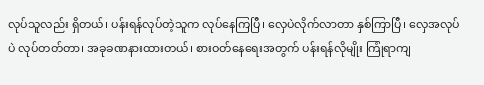လုပ်သူလည်း ရှိတယ်၊ ပန်းရန်လုပ်တဲ့သူက လုပ်နေကြပြီ၊ လှေပဲလိုက်လာတာ နှစ်ကြာပြီ၊ လှေအလုပ်ပဲ လုပ်တတ်တာ၊ အခုခဏနားထားတယ်၊ စားဝတ်နေရေးအတွက် ပန်းရန်လိုမျိုး ကြုံရာကျ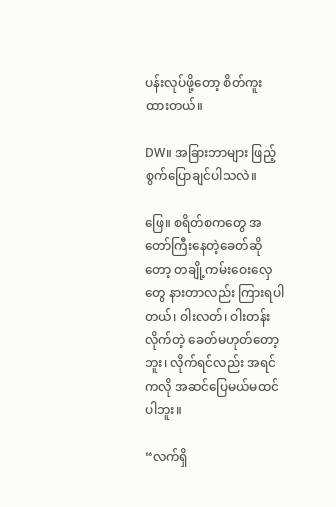ပန်းလုပ်ဖို့တော့ စိတ်ကူးထားတယ်။

DW။ အခြားဘာများ ဖြည့်စွက်ပြောချင်ပါသလဲ။

ဖြေ။ စရိတ်စကတွေ အတော်ကြီးနေတဲ့ခေတ်ဆိုတော့ တချို့ကမ်းဝေးလှေတွေ နားတာလည်း ကြားရပါတယ်၊ ဝါးလတ်၊ ဝါးတန်းလိုက်တဲ့ ခေတ်မဟုတ်တော့ဘူး၊ လိုက်ရင်လည်း အရင်ကလို အဆင်ပြေမယ်မထင်ပါဘူး။

“လက်ရှိ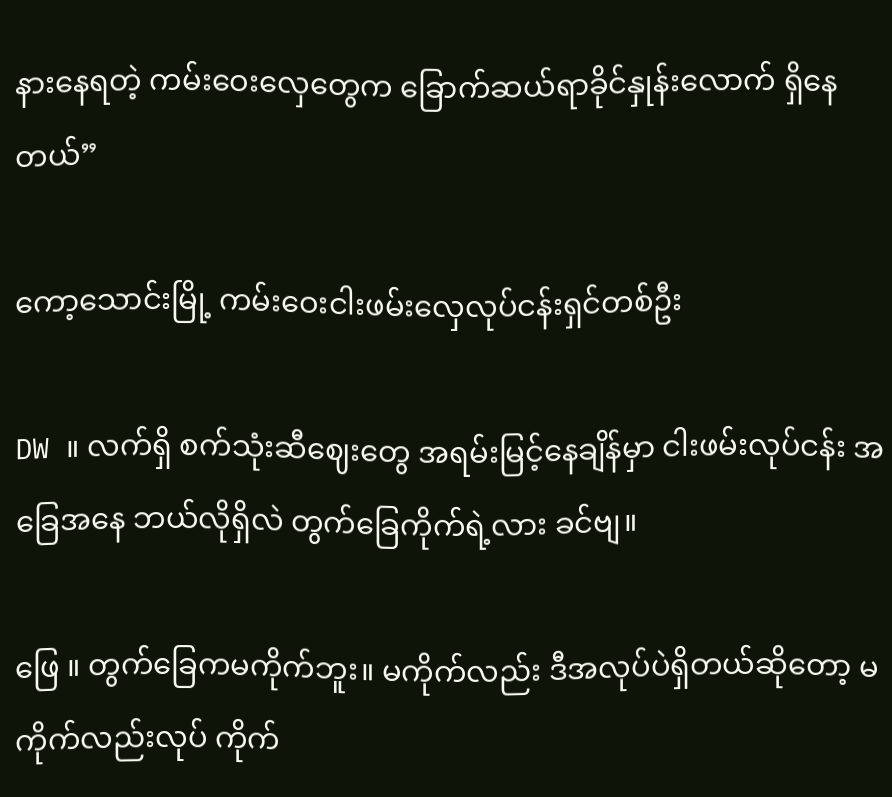နားနေရတဲ့ ကမ်းဝေးလှေတွေက ခြောက်ဆယ်ရာခိုင်နှုန်းလောက် ရှိနေတယ်”

ကော့သောင်းမြို့ ကမ်းဝေးငါးဖမ်းလှေလုပ်ငန်းရှင်တစ်ဦး

DW ။ လက်ရှိ စက်သုံးဆီဈေးတွေ အရမ်းမြင့်နေချိန်မှာ ငါးဖမ်းလုပ်ငန်း အခြေအနေ ဘယ်လိုရှိလဲ တွက်ခြေကိုက်ရဲ့လား ခင်ဗျ။

ဖြေ ။ တွက်ခြေကမကိုက်ဘူး။ မကိုက်လည်း ဒီအလုပ်ပဲရှိတယ်ဆိုတော့ မကိုက်လည်းလုပ် ကိုက်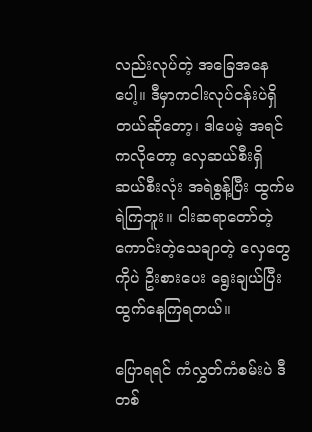လည်းလုပ်တဲ့ အခြေအနေပေါ့။ ဒီမှာကငါးလုပ်ငန်းပဲရှိတယ်ဆိုတော့၊ ဒါပေမဲ့ အရင်ကလိုတော့ လှေဆယ်စီးရှိ ဆယ်စီးလုံး အရဲစွန့်ပြီး ထွက်မရဲကြဘူး။ ငါးဆရာတော်တဲ့ ကောင်းတဲ့သေချာတဲ့ လှေတွေကိုပဲ ဦးစားပေး ရွေးချယ်ပြီး ထွက်နေကြရတယ်။

ပြောရရင် ကံလွှတ်ကံစမ်းပဲ ဒီတစ်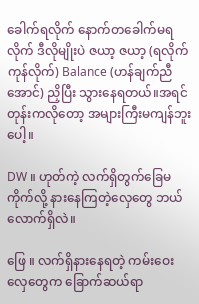ခေါက်ရလိုက် နောက်တခေါက်မရလိုက် ဒီလိုမျိုးပဲ ဇယာ့ ဇယာ့ (ရလိုက်ကုန်လိုက်) Balance (ဟန်ချက်ညီအောင်) ညှိပြီး သွားနေရတယ်။အရင်တုန်းကလိုတော့ အများကြီးမကျန်ဘူးပေါ့။

DW ။ ဟုတ်ကဲ့ လက်ရှိတွက်ခြေမကိုက်လို့ နားနေကြတဲ့လှေတွေ ဘယ်လောက်ရှိလဲ။

ဖြေ ။ လက်ရှိနားနေရတဲ့ ကမ်းဝေးလှေတွေက ခြောက်ဆယ်ရာ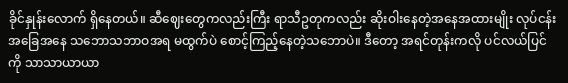ခိုင်နှုန်းလောက် ရှိနေတယ်။ ဆီဈေးတွေကလည်းကြီး ရာသီဥတုကလည်း ဆိုးဝါးနေတဲ့အနေအထားမျိုး လုပ်ငန်းအခြေအနေ သဘောသဘာဝအရ မထွက်ပဲ စောင့်ကြည့်နေတဲ့သဘောပဲ။ ဒီတော့ အရင်တုန်းကလို ပင်လယ်ပြင်ကို သာသာယာယာ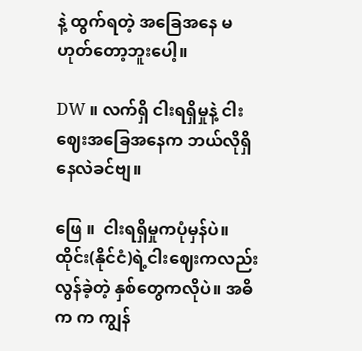နဲ့ ထွက်ရတဲ့ အခြေအနေ မဟုတ်တော့ဘူးပေါ့။

DW ။ လက်ရှိ ငါးရရှိမှုနဲ့ ငါးဈေးအခြေအနေက ဘယ်လိုရှိနေလဲခင်ဗျ။

ဖြေ ။  ငါးရရှိမှုကပုံမှန်ပဲ။ ထိုင်း(နိုင်ငံ)ရဲ့ငါးဈေးကလည်း လွန်ခဲ့တဲ့ နှစ်တွေကလိုပဲ။ အဓိက က ကျွန်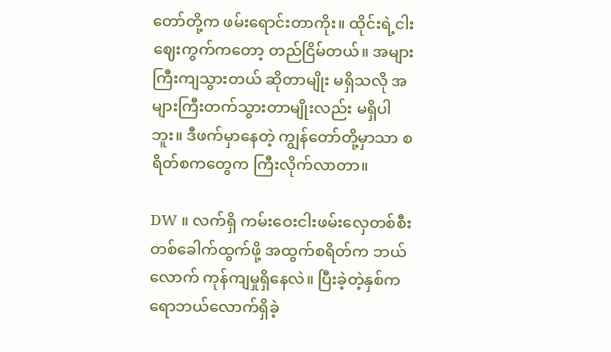တော်တို့က ဖမ်းရောင်းတာကိုး။ ထိုင်းရဲ့ငါးဈေးကွက်ကတော့ တည်ငြိမ်တယ်။ အများကြီးကျသွားတယ် ဆိုတာမျိုး မရှိသလို အများကြီးတက်သွားတာမျိုးလည်း မရှိပါဘူး။ ဒီဖက်မှာနေတဲ့ ကျွန်တော်တို့မှာသာ စရိတ်စကတွေက ကြီးလိုက်လာတာ။

DW ။ လက်ရှိ ကမ်းဝေးငါးဖမ်းလှေတစ်စီး တစ်ခေါက်ထွက်ဖို့ အထွက်စရိတ်က ဘယ်လောက် ကုန်ကျမှုရှိနေလဲ။ ပြီးခဲ့တဲ့နှစ်က ရောဘယ်လောက်ရှိခဲ့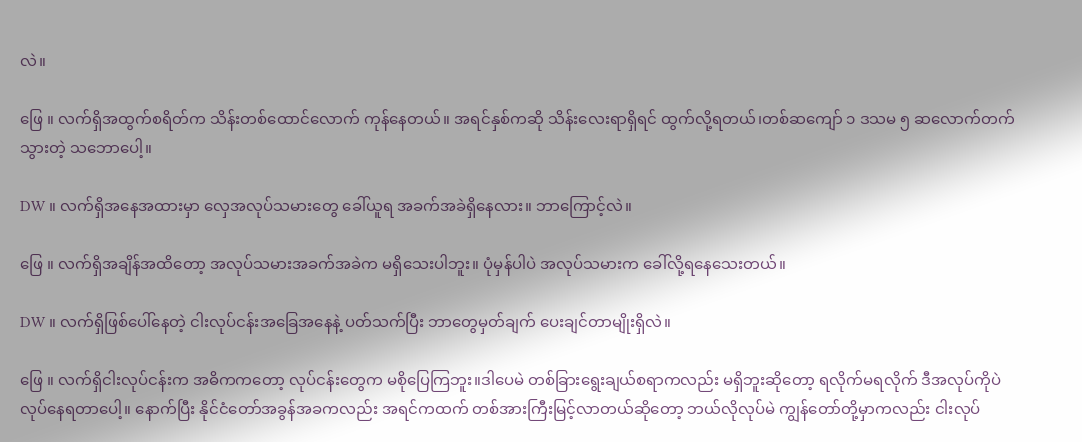လဲ။

ဖြေ ။ လက်ရှိအထွက်စရိတ်က သိန်းတစ်ထောင်လောက် ကုန်နေတယ်။ အရင်နှစ်ကဆို သိန်းလေးရာရှိရင် ထွက်လို့ရတယ်၊တစ်ဆကျော် ၁ ဒသမ ၅ ဆလောက်တက်သွားတဲ့ သဘောပေါ့။

DW ။ လက်ရှိအနေအထားမှာ လှေအလုပ်သမားတွေ ခေါ်ယူရ အခက်အခဲရှိနေလား။ ဘာကြောင့်လဲ။

ဖြေ ။ လက်ရှိအချိန်အထိတော့ အလုပ်သမားအခက်အခဲက မရှိသေးပါဘူး။ ပုံမှန်ပါပဲ အလုပ်သမားက ခေါ်လို့ရနေသေးတယ်။

DW ။ လက်ရှိဖြစ်ပေါ်နေတဲ့ ငါးလုပ်ငန်းအခြေအနေနဲ့ ပတ်သက်ပြီး ဘာတွေမှတ်ချက် ပေးချင်တာမျိုးရှိလဲ။

ဖြေ ။ လက်ရှိငါးလုပ်ငန်းက အဓိကကတော့ လုပ်ငန်းတွေက မစိုပြေကြဘူး။ဒါပေမဲ တစ်ခြားရွေးချယ်စရာကလည်း မရှိဘူးဆိုတော့ ရလိုက်မရလိုက် ဒီအလုပ်ကိုပဲ လုပ်နေရတာပေါ့။ နောက်ပြီး နိုင်ငံတော်အခွန်အခကလည်း အရင်ကထက် တစ်အားကြီးမြင့်လာတယ်ဆိုတော့ ဘယ်လိုလုပ်မဲ ကျွန်တော်တို့မှာကလည်း ငါးလုပ်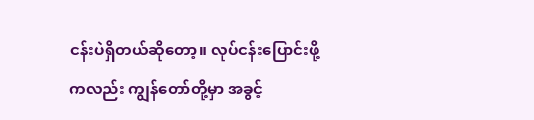ငန်းပဲရှိတယ်ဆိုတော့။ လုပ်ငန်းပြောင်းဖို့ကလည်း ကျွန်တော်တို့မှာ အခွင့်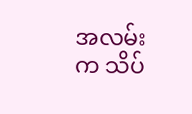အလမ်းက သိပ်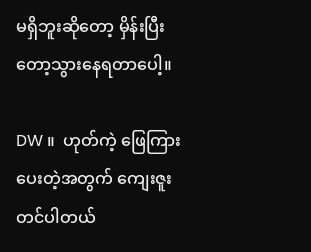မရှိဘူးဆိုတော့ မှိန်းပြီးတော့သွားနေရတာပေါ့။

DW ။  ဟုတ်ကဲ့ ဖြေကြားပေးတဲ့အတွက် ကျေးဇူးတင်ပါတယ်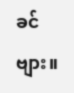ခင်ဗျား။